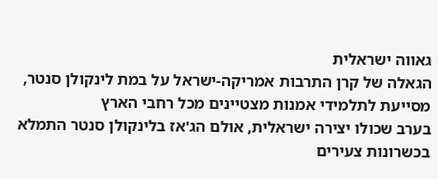גאווה ישראלית
הגאלה של קרן התרבות אמריקה-ישראל על במת לינקולן סנטר, מסייעת לתלמידי אמנות מצטיינים מכל רחבי הארץ
בערב שכולו יצירה ישראלית, אולם הג'אז בלינקולן סנטר התמלא בכשרונות צעירים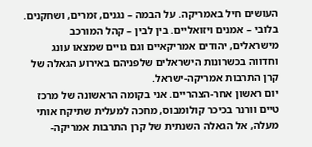העושים חיל באמריקה. על הבמה – נגנים, זמרים, ושחקנים. בלובי – אמנים ויזואליים. בין לבין – קהל המורכב מישראלים, יהודים אמריקאיים וגם גויים שמצאו עונג וחדווה בכשרונות הישראלים שלפניהם באירוע הגאלה של קרן התרבות אמריקה-ישראל.
יום ראשון אחר-הצהריים. אני בקומה הראשונה של מרכז טיים וורנר בכיכר קולומבוס, מחכה למעלית שתיקח אותי מעלה, אל הגאלה השנתית של קרן התרבות אמריקה-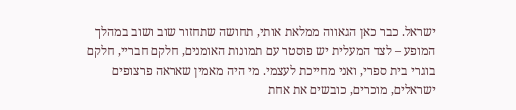ישראל. כבר כאן הגאווה ממלאת אותי, תחושה שתחזור שוב ושוב במהלך המופע – לצד המעלית יש פוסטר עם תמונות האומנים, חלקם חבריי, חלקם בוגרי בית ספרי, ואני מחייכת לעצמי. מי היה מאמין שאראה פרצופים ישראלים, מוכרים, כובשים את אחת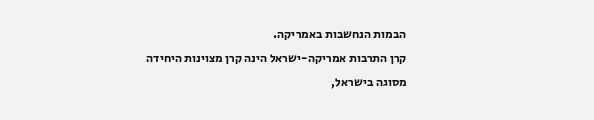הבמות הנחשבות באמריקה.
קרן התרבות אמריקה-ישראל הינה קרן מצוינות היחידה מסוגה בישראל,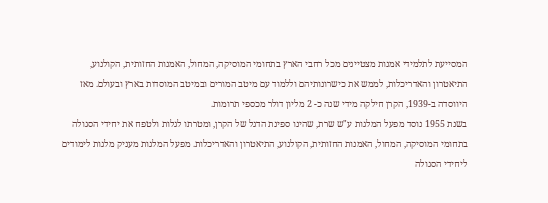המסייעת לתלמידי אמנות מצטיינים מכל רחבי הארץ בתחומי המוסיקה, המחול, האמנות החזותית, הקולנוע, התיאטרון והאדריכלות, לממש את כישרונותיהם וללמוד עם מיטב המורים ובמיטב המוסדות בארץ ובעולם. מאז היווסדה ב-1939, הקרן חילקה מידי שנה כ- 2 מליון דולר מכספי תרומות.
בשנת 1955 נוסד מפעל המלגות ע"ש שרת, שהינו ספינת הדגל של הקרן, ומטרתו לגלות ולטפח את יחידי הסגולה בתחומי המוסיקה, המחול, האמנות החזותית, הקולנוע, התיאטרון והאדריכלות. מפעל המלגות מעניק מלגות לימודים ליחידי הסגולה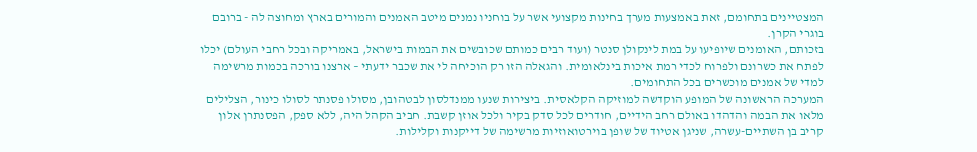המצטיינים בתחומם, זאת באמצעות מערך בחינות מקצועי אשר על בוחניו נמנים מיטב האמנים והמורים בארץ ומחוצה לה - ברובם בוגרי הקרן.
בזכותם, האומנים שיופיעו על במת לינקולן סנטר (ועוד רבים כמותם שכובשים את הבמות בישראל, באמריקה ובכל רחבי העולם) יכלו לפתח את כשרונם ולפרוח לכדי רמת איכות בינלאומית. והגאלה הזו רק הוכיחה לי את שכבר ידעתי – ארצנו בורכה בכמות מרשימה למדי של אמנים מוכשרים בכל התחומים.
המערכה הראשונה של המופע הוקדשה למוזיקה הקלאסית. ביצירות שנעו ממנדלסון לבטהובן, מסולו פסנתר לסולו כינור, הצלילים מלאו את הבמה והדהדו באולם רחב הידיים, חודרים לכל סדק בקיר ולכל אוזן קשבת. חביב הקהל היה, ללא ספק, הפסנתרן אלון קריב בן השתיים-עשרה, שניגן אטיוד של שופן בוירטואוזיות מרשימה של דייקנות וקלילות.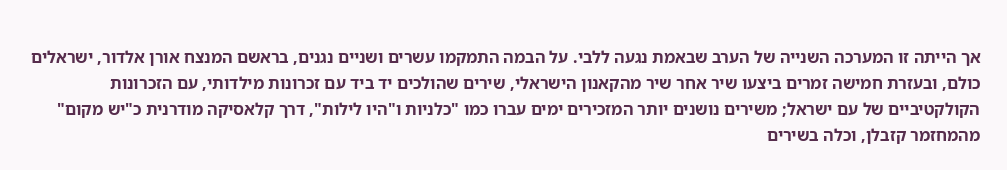אך הייתה זו המערכה השנייה של הערב שבאמת נגעה ללבי. על הבמה התמקמו עשרים ושניים נגנים, בראשם המנצח אורן אלדור, ישראלים כולם, ובעזרת חמישה זמרים ביצעו שיר אחר שיר מהקאנון הישראלי, שירים שהולכים יד ביד עם זכרונות מילדותי, עם הזכרונות הקולקטיביים של עם ישראל; משירים נושנים יותר המזכירים ימים עברו כמו "כלניות ו"היו לילות", דרך קלאסיקה מודרנית כ"יש מקום" מהמחזמר קזבלן, וכלה בשירים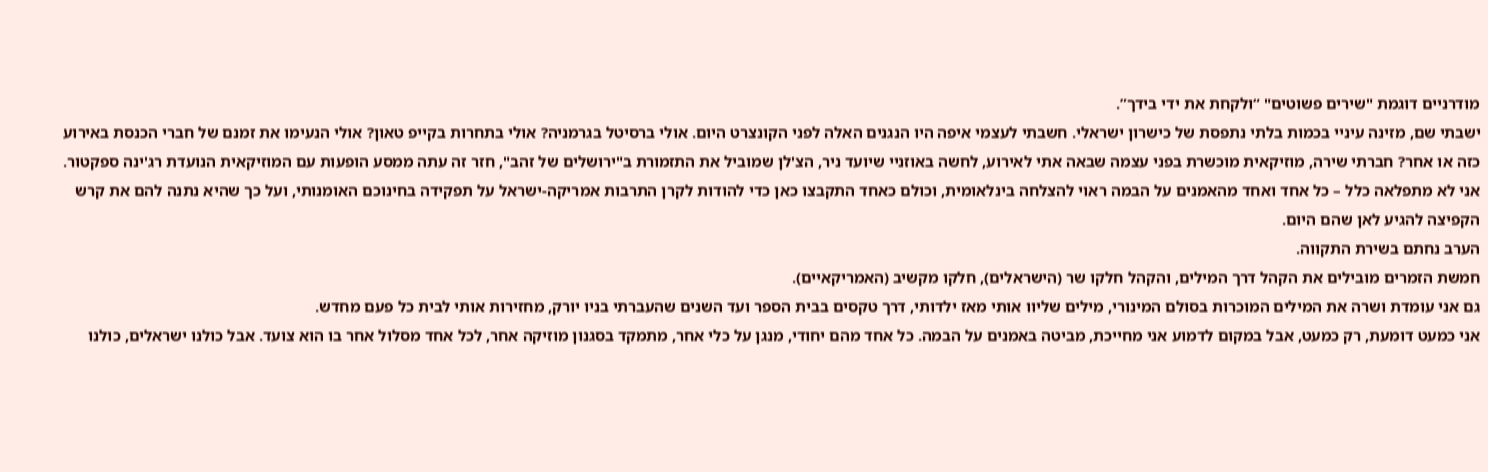מודרניים דוגמת "שירים פשוטים" “ולקחת את ידי בידך”.
ישבתי שם, מזינה עיניי בכמות בלתי נתפסת של כישרון ישראלי. חשבתי לעצמי איפה היו הנגנים האלה לפני הקונצרט היום. אולי ברסיטל בגרמניה? אולי בתחרות בקייפ טאון? אולי הנעימו את זמנם של חברי הכנסת באירוע כזה או אחר? חברתי שירה, מוזיקאית מוכשרת בפני עצמה שבאה אתי לאירוע, לחשה באוזניי שיועד ניר, הצ'לן שמוביל את התזמורת ב"ירושלים של זהב", חזר זה עתה ממסע הופעות עם המוזיקאית הנועדת רג'ינה ספקטור. אני לא מתפלאה כלל – כל אחד ואחד מהאמנים על הבמה ראוי להצלחה בינלאומית, וכולם כאחד התקבצו כאן כדי להודות לקרן התרבות אמריקה-ישראל על תפקידה בחינוכם האומנותי, ועל כך שהיא נתנה להם את קרש הקפיצה להגיע לאן שהם היום.
הערב נחתם בשירת התקווה.
חמשת הזמרים מובילים את הקהל דרך המילים, והקהל חלקו שר (הישראלים), חלקו מקשיב (האמריקאיים).
גם אני עומדת ושרה את המילים המוכרות בסולם המינורי, מילים שליוו אותי מאז ילדותי, דרך טקסים בבית הספר ועד השנים שהעברתי בניו יורק, מחזירות אותי לבית כל פעם מחדש.
אני כמעט דומעת, רק כמעט, אבל במקום לדמוע אני מחייכת, מביטה באמנים על הבמה. כל אחד מהם יחודי, מנגן על כלי אחר, מתמקד בסגנון מוזיקה אחר, לכל אחד מסלול אחר בו הוא צועד. אבל כולנו ישראלים, כולנו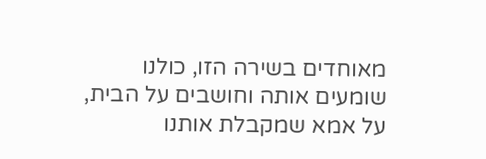מאוחדים בשירה הזו, כולנו שומעים אותה וחושבים על הבית, על אמא שמקבלת אותנו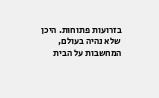בזרועות פתוחות. היכן שלא נהיה בעולם, המחשבות על הבית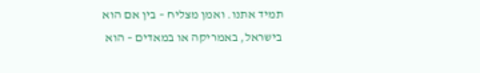תמיד אתנו. ואמן מצליח – בין אם הוא בישראל, באמריקה או במאדים – הוא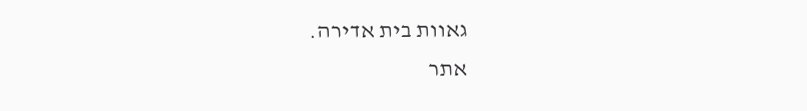גאוות בית אדירה.
אתר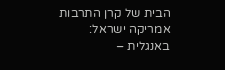הבית של קרן התרבות אמריקה ישראל:
באנגלית –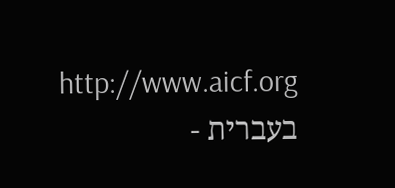http://www.aicf.org
בעברית -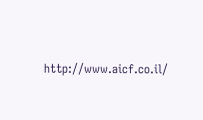http://www.aicf.co.il/